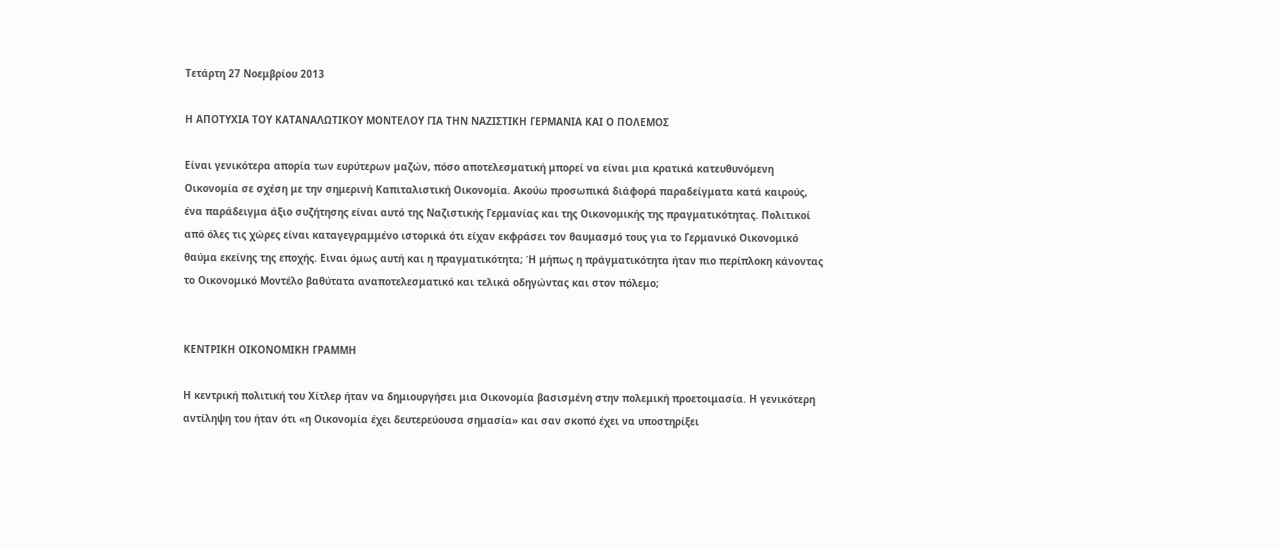Τετάρτη 27 Νοεμβρίου 2013

Η ΑΠΟΤΥΧΙΑ ΤΟΥ ΚΑΤΑΝΑΛΩΤΙΚΟΥ ΜΟΝΤΕΛΟΥ ΓΙΑ ΤΗΝ ΝΑΖΙΣΤΙΚΗ ΓΕΡΜΑΝΙΑ ΚΑΙ Ο ΠΟΛΕΜΟΣ

Είναι γενικότερα απορία των ευρύτερων μαζών, πόσο αποτελεσματική μπορεί να είναι μια κρατικά κατευθυνόμενη Οικονομία σε σχέση με την σημερινή Καπιταλιστική Οικονομία. Ακούω προσωπικά διάφορά παραδείγματα κατά καιρούς, ένα παράδειγμα άξιο συζήτησης είναι αυτό της Ναζιστικής Γερμανίας και της Οικονομικής της πραγματικότητας. Πολιτικοί από όλες τις χώρες είναι καταγεγραμμένο ιστορικά ότι είχαν εκφράσει τον θαυμασμό τους για το Γερμανικό Οικονομικό θαύμα εκείνης της εποχής. Ειναι όμως αυτή και η πραγματικότητα; Ή μήπως η πράγματικότητα ήταν πιο περίπλοκη κάνοντας το Οικονομικό Μοντέλο βαθύτατα αναποτελεσματικό και τελικά οδηγώντας και στον πόλεμο;


ΚΕΝΤΡΙΚΗ ΟΙΚΟΝΟΜΙΚΗ ΓΡΑΜΜΗ

Η κεντρική πολιτική του Χίτλερ ήταν να δημιουργήσει μια Οικονομία βασισμένη στην πολεμική προετοιμασία. Η γενικότερη αντίληψη του ήταν ότι «η Οικονομία έχει δευτερεύουσα σημασία» και σαν σκοπό έχει να υποστηρίξει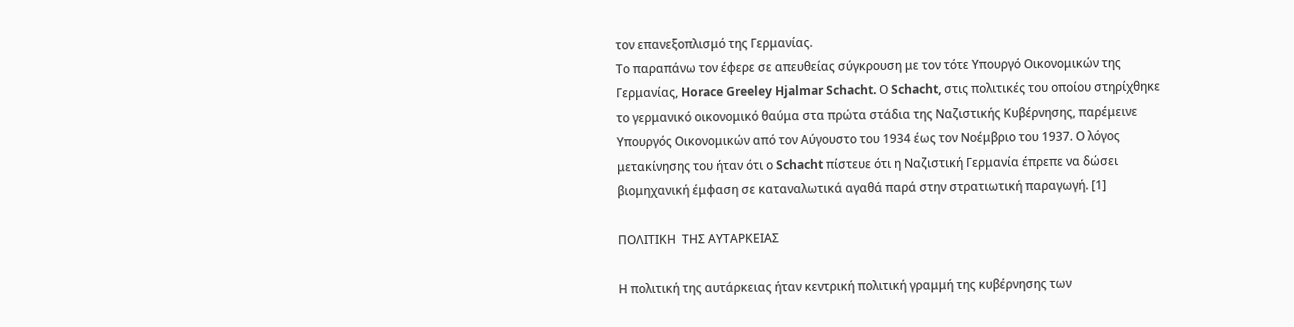τον επανεξοπλισμό της Γερμανίας.
Το παραπάνω τον έφερε σε απευθείας σύγκρουση με τον τότε Υπουργό Οικονομικών της Γερμανίας, Horace Greeley Hjalmar Schacht. Ο Schacht, στις πολιτικές του οποίου στηρίχθηκε το γερμανικό οικονομικό θαύμα στα πρώτα στάδια της Ναζιστικής Κυβέρνησης, παρέμεινε Υπουργός Οικονομικών από τον Αύγουστο του 1934 έως τον Νοέμβριο του 1937. Ο λόγος μετακίνησης του ήταν ότι ο Schacht πίστευε ότι η Ναζιστική Γερμανία έπρεπε να δώσει βιομηχανική έμφαση σε καταναλωτικά αγαθά παρά στην στρατιωτική παραγωγή. [1]

ΠΟΛΙΤΙΚΗ  ΤΗΣ ΑΥΤΑΡΚΕΙΑΣ

Η πολιτική της αυτάρκειας ήταν κεντρική πολιτική γραμμή της κυβέρνησης των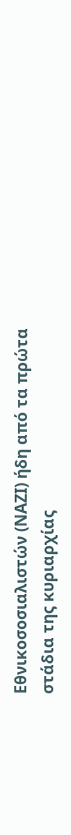Εθνικοσοσιαλιστών (ΝΑΖΙ) ήδη από τα πρώτα στάδια της κυριαρχίας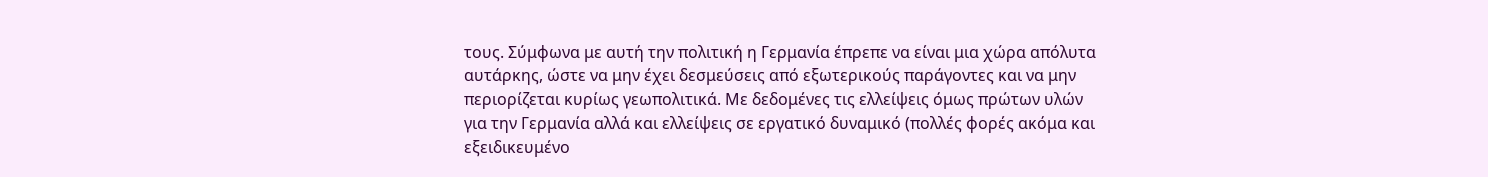τους. Σύμφωνα με αυτή την πολιτική η Γερμανία έπρεπε να είναι μια χώρα απόλυτα αυτάρκης, ώστε να μην έχει δεσμεύσεις από εξωτερικούς παράγοντες και να μην περιορίζεται κυρίως γεωπολιτικά. Με δεδομένες τις ελλείψεις όμως πρώτων υλών για την Γερμανία αλλά και ελλείψεις σε εργατικό δυναμικό (πολλές φορές ακόμα και εξειδικευμένο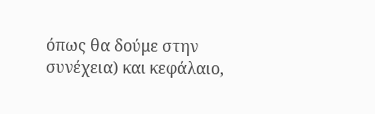όπως θα δούμε στην συνέχεια) και κεφάλαιο,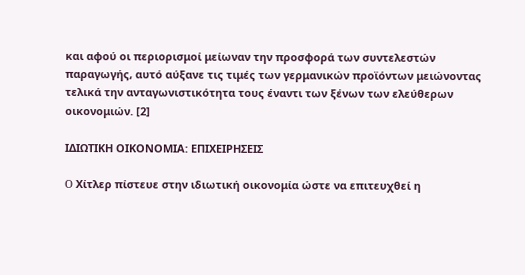και αφού οι περιορισμοί μείωναν την προσφορά των συντελεστών παραγωγής, αυτό αύξανε τις τιμές των γερμανικών προϊόντων μειώνοντας τελικά την ανταγωνιστικότητα τους έναντι των ξένων των ελεύθερων οικονομιών. [2]

ΙΔΙΩΤΙΚΗ ΟΙΚΟΝΟΜΙΑ: ΕΠΙΧΕΙΡΗΣΕΙΣ

O Χίτλερ πίστευε στην ιδιωτική οικονομία ώστε να επιτευχθεί η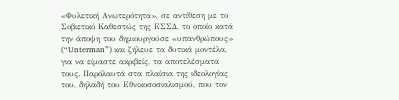«Φυλετική Ανωτερότητα», σε αντίθεση με το Σοβιετικό Καθεστώς της ΕΣΣΔ, το οποίο κατά την άποψη του δημιουργούσε «υπανθρώπους» (“Unterman”) και ζήλευε τα δυτικά μοντέλα, για να είμαστε ακριβείς, τα αποτελέσματα τους. Παρόλαυτά στα πλαίσια της ιδεολογίας του, δηλαδή του Εθνικοσοσιαλισμού, που τον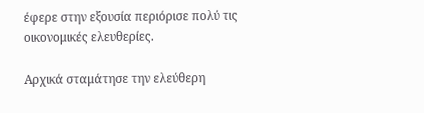έφερε στην εξουσία περιόρισε πολύ τις οικονομικές ελευθερίες.

Αρχικά σταμάτησε την ελεύθερη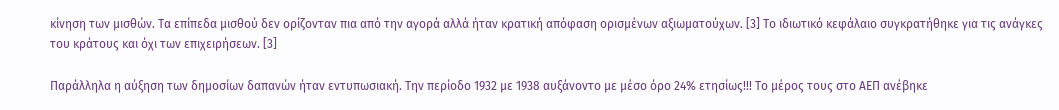κίνηση των μισθών. Τα επίπεδα μισθού δεν ορίζονταν πια από την αγορά αλλά ήταν κρατική απόφαση ορισμένων αξιωματούχων. [3] Το ιδιωτικό κεφάλαιο συγκρατήθηκε για τις ανάγκες του κράτους και όχι των επιχειρήσεων. [3]

Παράλληλα η αύξηση των δημοσίων δαπανών ήταν εντυπωσιακή. Την περίοδο 1932 με 1938 αυξάνοντο με μέσο όρο 24% ετησίως!!! Το μέρος τους στο ΑΕΠ ανέβηκε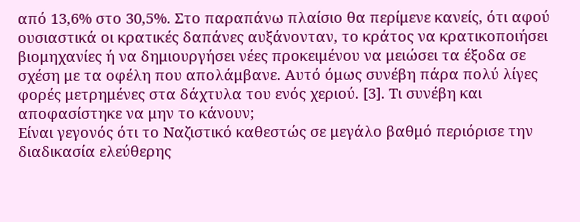από 13,6% στο 30,5%. Στο παραπάνω πλαίσιο θα περίμενε κανείς, ότι αφού ουσιαστικά οι κρατικές δαπάνες αυξάνονταν, το κράτος να κρατικοποιήσει βιομηχανίες ή να δημιουργήσει νέες προκειμένου να μειώσει τα έξοδα σε σχέση με τα οφέλη που απολάμβανε. Αυτό όμως συνέβη πάρα πολύ λίγες φορές μετρημένες στα δάχτυλα του ενός χεριού. [3]. Τι συνέβη και αποφασίστηκε να μην το κάνουν;
Είναι γεγονός ότι το Ναζιστικό καθεστώς σε μεγάλο βαθμό περιόρισε την διαδικασία ελεύθερης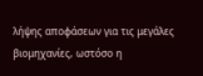λήψης αποφάσεων για τις μεγάλες βιομηχανίες, ωστόσο η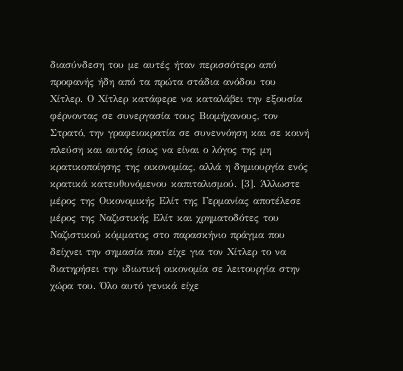διασύνδεση του με αυτές ήταν περισσότερο από προφανής ήδη από τα πρώτα στάδια ανόδου του Χίτλερ. Ο Χίτλερ κατάφερε να καταλάβει την εξουσία φέρνοντας σε συνεργασία τους Βιομήχανους, τον Στρατό, την γραφειοκρατία σε συνεννόηση και σε κοινή πλεύση και αυτός ίσως να είναι ο λόγος της μη κρατικοποίησης της οικονομίας, αλλά η δημιουργία ενός κρατικά κατευθυνόμενου καπιταλισμού. [3]. Άλλωστε μέρος της Οικονομικής Ελίτ της Γερμανίας αποτέλεσε μέρος της Ναζιστικής Ελίτ και χρηματοδότες του Ναζιστικού κόμματος στο παρασκήνιο πράγμα που δείχνει την σημασία που είχε για τον Χίτλερ το να διατηρήσει την ιδιωτική οικονομία σε λειτουργία στην χώρα του. Όλο αυτό γενικά είχε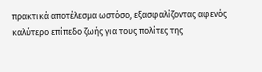πρακτικά αποτέλεσμα ωστόσο, εξασφαλίζοντας αφενός καλύτερο επίπεδο ζωής για τους πολίτες της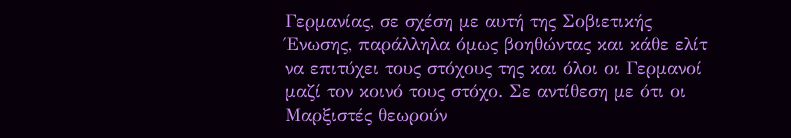Γερμανίας, σε σχέση με αυτή της Σοβιετικής Ένωσης, παράλληλα όμως βοηθώντας και κάθε ελίτ να επιτύχει τους στόχους της και όλοι οι Γερμανοί μαζί τον κοινό τους στόχο. Σε αντίθεση με ότι οι Μαρξιστές θεωρούν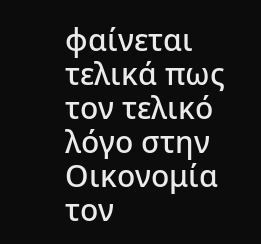φαίνεται τελικά πως τον τελικό λόγο στην Οικονομία τον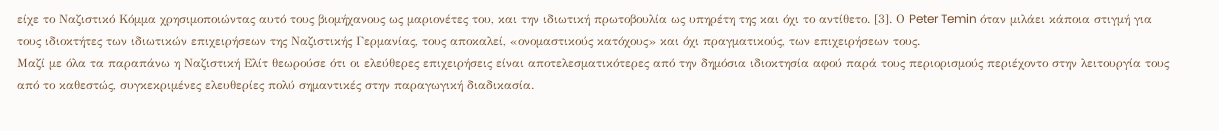είχε το Ναζιστικό Κόμμα χρησιμοποιώντας αυτό τους βιομήχανους ως μαριονέτες του, και την ιδιωτική πρωτοβουλία ως υπηρέτη της και όχι το αντίθετο. [3]. Ο Peter Temin όταν μιλάει κάποια στιγμή για τους ιδιοκτήτες των ιδιωτικών επιχειρήσεων της Ναζιστικής Γερμανίας, τους αποκαλεί, «ονομαστικούς κατόχους» και όχι πραγματικούς, των επιχειρήσεων τους.
Μαζί με όλα τα παραπάνω η Ναζιστική Ελίτ θεωρούσε ότι οι ελεύθερες επιχειρήσεις είναι αποτελεσματικότερες από την δημόσια ιδιοκτησία αφού παρά τους περιορισμούς περιέχοντο στην λειτουργία τους από το καθεστώς, συγκεκριμένες ελευθερίες πολύ σημαντικές στην παραγωγική διαδικασία.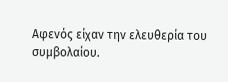Αφενός είχαν την ελευθερία του συμβολαίου.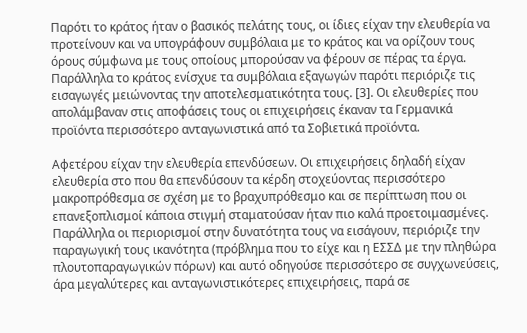Παρότι το κράτος ήταν ο βασικός πελάτης τους, οι ίδιες είχαν την ελευθερία να προτείνουν και να υπογράφουν συμβόλαια με το κράτος και να ορίζουν τους όρους σύμφωνα με τους οποίους μπορούσαν να φέρουν σε πέρας τα έργα. Παράλληλα το κράτος ενίσχυε τα συμβόλαια εξαγωγών παρότι περιόριζε τις εισαγωγές μειώνοντας την αποτελεσματικότητα τους. [3]. Οι ελευθερίες που απολάμβαναν στις αποφάσεις τους οι επιχειρήσεις έκαναν τα Γερμανικά προϊόντα περισσότερο ανταγωνιστικά από τα Σοβιετικά προϊόντα.

Αφετέρου είχαν την ελευθερία επενδύσεων. Οι επιχειρήσεις δηλαδή είχαν ελευθερία στο που θα επενδύσουν τα κέρδη στοχεύοντας περισσότερο μακροπρόθεσμα σε σχέση με το βραχυπρόθεσμο και σε περίπτωση που οι επανεξοπλισμοί κάποια στιγμή σταματούσαν ήταν πιο καλά προετοιμασμένες. Παράλληλα οι περιορισμοί στην δυνατότητα τους να εισάγουν, περιόριζε την παραγωγική τους ικανότητα (πρόβλημα που το είχε και η ΕΣΣΔ με την πληθώρα πλουτοπαραγωγικών πόρων) και αυτό οδηγούσε περισσότερο σε συγχωνεύσεις, άρα μεγαλύτερες και ανταγωνιστικότερες επιχειρήσεις, παρά σε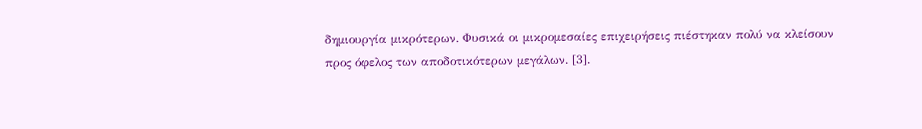δημιουργία μικρότερων. Φυσικά οι μικρομεσαίες επιχειρήσεις πιέστηκαν πολύ να κλείσουν προς όφελος των αποδοτικότερων μεγάλων. [3].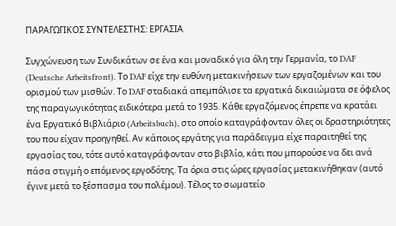ΠΑΡΑΓΩΓΙΚΟΣ ΣΥΝΤΕΛΕΣΤΗΣ: ΕΡΓΑΣΙΑ

Συγχώνευση των Συνδικάτων σε ένα και μοναδικό για όλη την Γερμανία, το DAF (Deutsche Arbeitsfront). Το DAF είχε την ευθύνη μετακινήσεων των εργαζομένων και του ορισμού των μισθών. Το DAF σταδιακά απεμπόλισε τα εργατικά δικαιώματα σε όφελος της παραγωγικότητας ειδικότερα μετά το 1935. Κάθε εργαζόμενος έπρεπε να κρατάει ένα Εργατικό Βιβλιάριο (Arbeitsbuch), στο οποίο καταγράφονταν όλες οι δραστηριότητες του που είχαν προηγηθεί. Αν κάποιος εργάτης για παράδειγμα είχε παραιτηθεί της εργασίας του, τότε αυτό καταγράφονταν στο βιβλίο, κάτι που μπορούσε να δει ανά πάσα στιγμή ο επόμενος εργοδότης. Τα όρια στις ώρες εργασίας μετακινήθηκαν (αυτό έγινε μετά το ξέσπασμα του πολέμου). Τέλος το σωματείο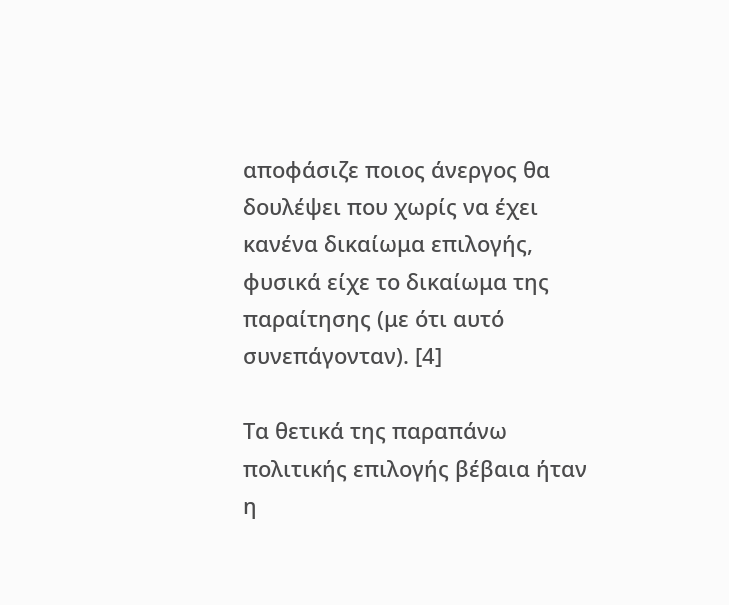αποφάσιζε ποιος άνεργος θα δουλέψει που χωρίς να έχει κανένα δικαίωμα επιλογής, φυσικά είχε το δικαίωμα της παραίτησης (με ότι αυτό συνεπάγονταν). [4]

Τα θετικά της παραπάνω πολιτικής επιλογής βέβαια ήταν η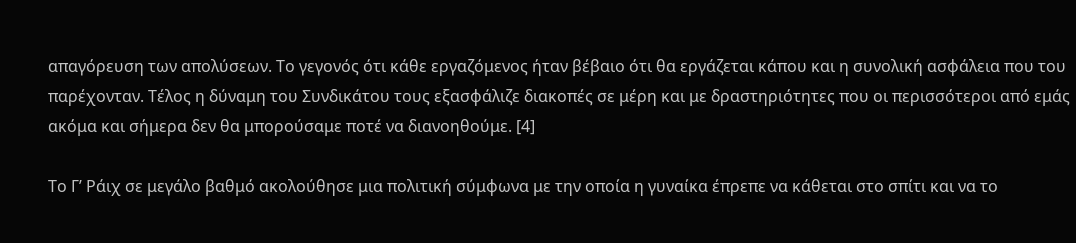απαγόρευση των απολύσεων. Το γεγονός ότι κάθε εργαζόμενος ήταν βέβαιο ότι θα εργάζεται κάπου και η συνολική ασφάλεια που του παρέχονταν. Τέλος η δύναμη του Συνδικάτου τους εξασφάλιζε διακοπές σε μέρη και με δραστηριότητες που οι περισσότεροι από εμάς ακόμα και σήμερα δεν θα μπορούσαμε ποτέ να διανοηθούμε. [4]

Το Γ’ Ράιχ σε μεγάλο βαθμό ακολούθησε μια πολιτική σύμφωνα με την οποία η γυναίκα έπρεπε να κάθεται στο σπίτι και να το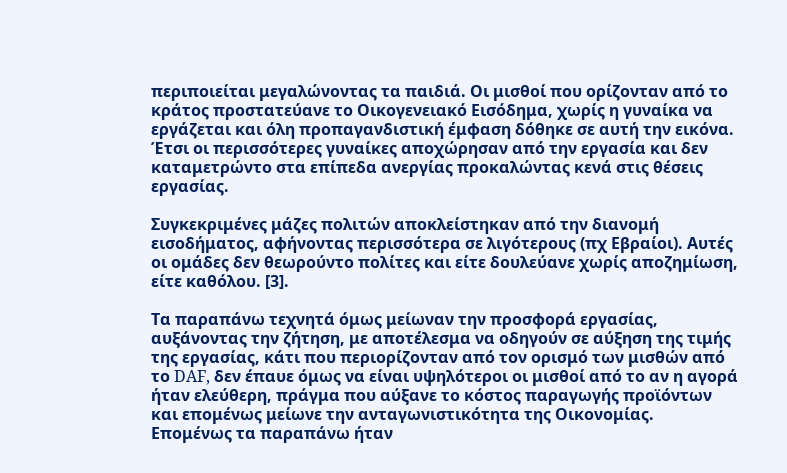περιποιείται μεγαλώνοντας τα παιδιά. Οι μισθοί που ορίζονταν από το κράτος προστατεύανε το Οικογενειακό Εισόδημα, χωρίς η γυναίκα να εργάζεται και όλη προπαγανδιστική έμφαση δόθηκε σε αυτή την εικόνα. Έτσι οι περισσότερες γυναίκες αποχώρησαν από την εργασία και δεν καταμετρώντο στα επίπεδα ανεργίας προκαλώντας κενά στις θέσεις εργασίας.

Συγκεκριμένες μάζες πολιτών αποκλείστηκαν από την διανομή εισοδήματος, αφήνοντας περισσότερα σε λιγότερους (πχ Εβραίοι). Αυτές οι ομάδες δεν θεωρούντο πολίτες και είτε δουλεύανε χωρίς αποζημίωση, είτε καθόλου. [3].

Τα παραπάνω τεχνητά όμως μείωναν την προσφορά εργασίας, αυξάνοντας την ζήτηση, με αποτέλεσμα να οδηγούν σε αύξηση της τιμής της εργασίας, κάτι που περιορίζονταν από τον ορισμό των μισθών από το DAF, δεν έπαυε όμως να είναι υψηλότεροι οι μισθοί από το αν η αγορά ήταν ελεύθερη, πράγμα που αύξανε το κόστος παραγωγής προϊόντων και επομένως μείωνε την ανταγωνιστικότητα της Οικονομίας. Επομένως τα παραπάνω ήταν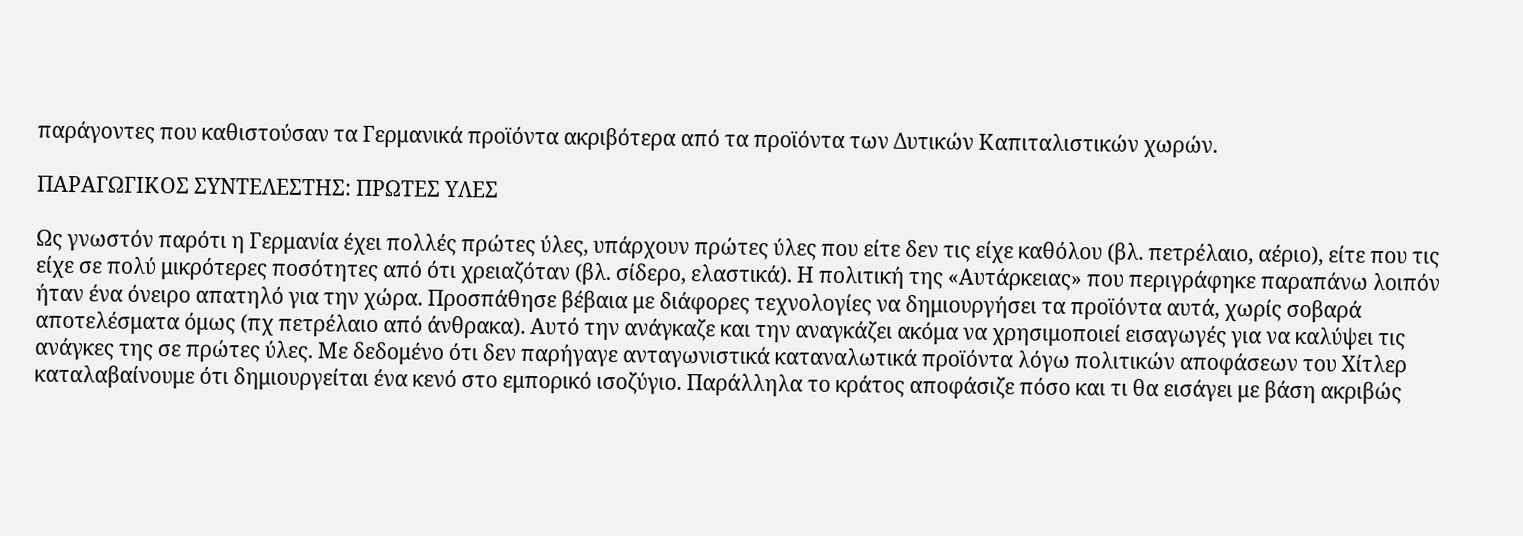παράγοντες που καθιστούσαν τα Γερμανικά προϊόντα ακριβότερα από τα προϊόντα των Δυτικών Καπιταλιστικών χωρών.

ΠΑΡΑΓΩΓΙΚΟΣ ΣΥΝΤΕΛΕΣΤΗΣ: ΠΡΩΤΕΣ ΥΛΕΣ

Ως γνωστόν παρότι η Γερμανία έχει πολλές πρώτες ύλες, υπάρχουν πρώτες ύλες που είτε δεν τις είχε καθόλου (βλ. πετρέλαιο, αέριο), είτε που τις είχε σε πολύ μικρότερες ποσότητες από ότι χρειαζόταν (βλ. σίδερο, ελαστικά). Η πολιτική της «Αυτάρκειας» που περιγράφηκε παραπάνω λοιπόν ήταν ένα όνειρο απατηλό για την χώρα. Προσπάθησε βέβαια με διάφορες τεχνολογίες να δημιουργήσει τα προϊόντα αυτά, χωρίς σοβαρά αποτελέσματα όμως (πχ πετρέλαιο από άνθρακα). Αυτό την ανάγκαζε και την αναγκάζει ακόμα να χρησιμοποιεί εισαγωγές για να καλύψει τις ανάγκες της σε πρώτες ύλες. Με δεδομένο ότι δεν παρήγαγε ανταγωνιστικά καταναλωτικά προϊόντα λόγω πολιτικών αποφάσεων του Χίτλερ καταλαβαίνουμε ότι δημιουργείται ένα κενό στο εμπορικό ισοζύγιο. Παράλληλα το κράτος αποφάσιζε πόσο και τι θα εισάγει με βάση ακριβώς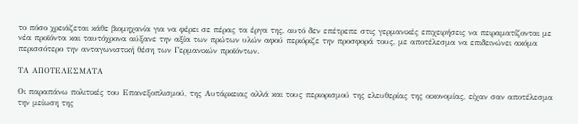το πόσο χρειάζεται κάθε βιομηχανία για να φέρει σε πέρας τα έργα της, αυτό δεν επέτρεπε στις γερμανικές επιχειρήσεις να πειραματίζονται με νέα προϊόντα και ταυτόχρονα αύξανε την αξία των πρώτων υλών αφού περιόριζε την προσφορά τους, με αποτέλεσμα να επιδεινώνει ακόμα περισσότερο την ανταγωνιστική θέση των Γερμανικών προϊόντων.

ΤΑ ΑΠΟΤΕΛΕΣΜΑΤΑ

Οι παραπάνω πολιτικές του Επανεξοπλισμού, της Αυτάρκειας αλλά και τους περιορισμού της ελευθερίας της οικονομίας, είχαν σαν αποτέλεσμα την μείωση της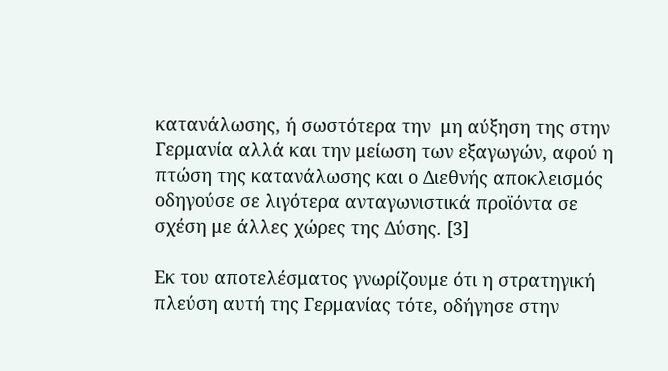κατανάλωσης, ή σωστότερα την  μη αύξηση της στην Γερμανία αλλά και την μείωση των εξαγωγών, αφού η πτώση της κατανάλωσης και ο Διεθνής αποκλεισμός οδηγούσε σε λιγότερα ανταγωνιστικά προϊόντα σε σχέση με άλλες χώρες της Δύσης. [3]

Εκ του αποτελέσματος γνωρίζουμε ότι η στρατηγική πλεύση αυτή της Γερμανίας τότε, οδήγησε στην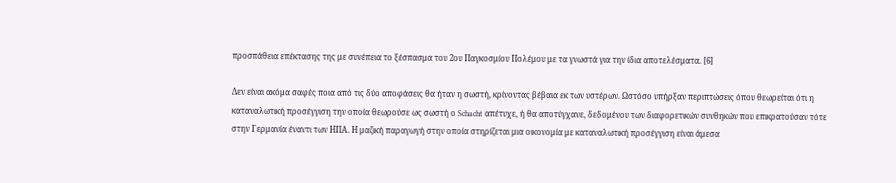προσπάθεια επέκτασης της με συνέπεια το ξέσπασμα του 2ου Παγκοσμίου Πολέμου με τα γνωστά για την ίδια αποτελέσματα. [6]

Δεν είναι ακόμα σαφές ποια από τις δύο αποφάσεις θα ήταν η σωστή, κρίνοντας βέβαια εκ των υστέρων. Ωστόσο υπήρξαν περιπτώσεις όπου θεωρείται ότι η καταναλωτική προσέγγιση την οποία θεωρούσε ως σωστή ο Schacht απέτυχε, ή θα αποτύγχανε, δεδομένου των διαφορετικών συνθηκών που επικρατούσαν τότε στην Γερμανία έναντι των ΗΠΑ. Η μαζική παραγωγή στην οποία στηρίζεται μια οικονομία με καταναλωτική προσέγγιση είναι άμεσα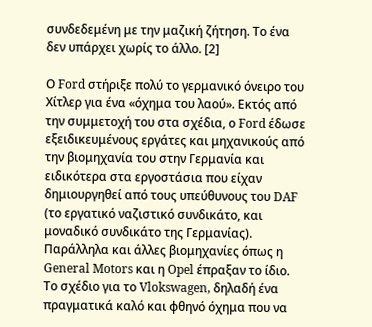συνδεδεμένη με την μαζική ζήτηση. Το ένα δεν υπάρχει χωρίς το άλλο. [2]

Ο Ford στήριξε πολύ το γερμανικό όνειρο του Χίτλερ για ένα «όχημα του λαού». Εκτός από την συμμετοχή του στα σχέδια, ο Ford έδωσε εξειδικευμένους εργάτες και μηχανικούς από την βιομηχανία του στην Γερμανία και ειδικότερα στα εργοστάσια που είχαν δημιουργηθεί από τους υπεύθυνους του DAF (το εργατικό ναζιστικό συνδικάτο, και μοναδικό συνδικάτο της Γερμανίας). Παράλληλα και άλλες βιομηχανίες όπως η General Motors και η Opel έπραξαν το ίδιο. Το σχέδιο για το Vlokswagen, δηλαδή ένα πραγματικά καλό και φθηνό όχημα που να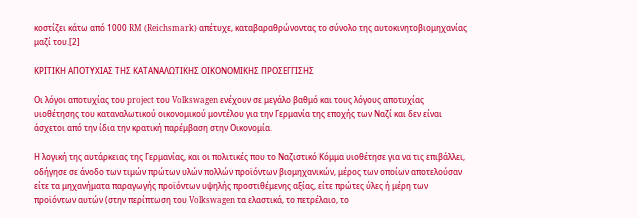κοστίζει κάτω από 1000 RM (Reichsmark) απέτυχε, καταβαραθρώνοντας το σύνολο της αυτοκινητοβιομηχανίας μαζί του.[2]

ΚΡΙΤΙΚΗ ΑΠΟΤΥΧΙΑΣ ΤΗΣ ΚΑΤΑΝΑΛΩΤΙΚΗΣ ΟΙΚΟΝΟΜΙΚΗΣ ΠΡΟΣΕΓΓΙΣΗΣ

Οι λόγοι αποτυχίας του project του Volkswagen ενέχουν σε μεγάλο βαθμό και τους λόγους αποτυχίας υιοθέτησης του καταναλωτικού οικονομικού μοντέλου για την Γερμανία της εποχής των Ναζί και δεν είναι άσχετοι από την ίδια την κρατική παρέμβαση στην Οικονομία.

Η λογική της αυτάρκειας της Γερμανίας, και οι πολιτικές που το Ναζιστικό Κόμμα υιοθέτησε για να τις επιβάλλει, οδήγησε σε άνοδο των τιμών πρώτων υλών πολλών προϊόντων βιομηχανικών, μέρος των οποίων αποτελούσαν είτε τα μηχανήματα παραγωγής προϊόντων υψηλής προστιθέμενης αξίας, είτε πρώτες ύλες ή μέρη των προϊόντων αυτών (στην περίπτωση του Volkswagen τα ελαστικά, το πετρέλαιο, το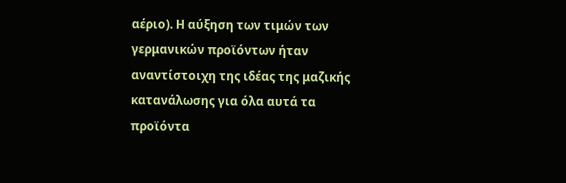αέριο). Η αύξηση των τιμών των γερμανικών προϊόντων ήταν αναντίστοιχη της ιδέας της μαζικής κατανάλωσης για όλα αυτά τα προϊόντα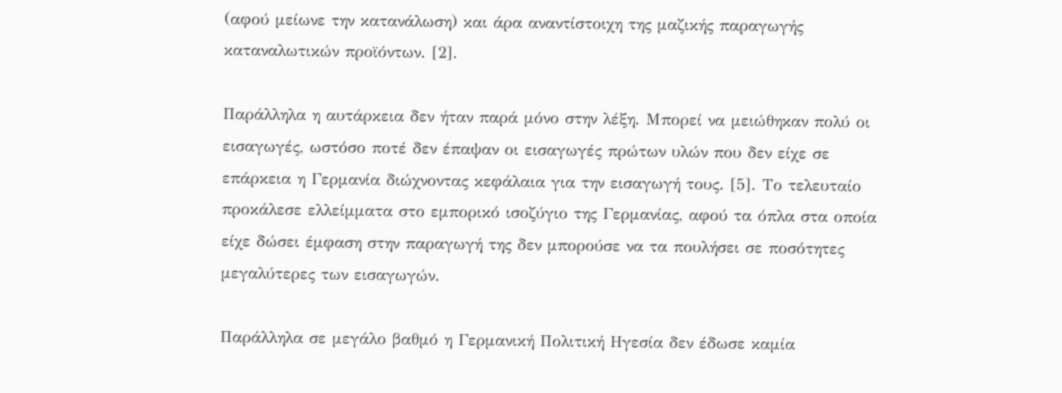(αφού μείωνε την κατανάλωση) και άρα αναντίστοιχη της μαζικής παραγωγής καταναλωτικών προϊόντων. [2].

Παράλληλα η αυτάρκεια δεν ήταν παρά μόνο στην λέξη. Μπορεί να μειώθηκαν πολύ οι εισαγωγές, ωστόσο ποτέ δεν έπαψαν οι εισαγωγές πρώτων υλών που δεν είχε σε επάρκεια η Γερμανία διώχνοντας κεφάλαια για την εισαγωγή τους. [5]. Το τελευταίο προκάλεσε ελλείμματα στο εμπορικό ισοζύγιο της Γερμανίας, αφού τα όπλα στα οποία είχε δώσει έμφαση στην παραγωγή της δεν μπορούσε να τα πουλήσει σε ποσότητες μεγαλύτερες των εισαγωγών.

Παράλληλα σε μεγάλο βαθμό η Γερμανική Πολιτική Ηγεσία δεν έδωσε καμία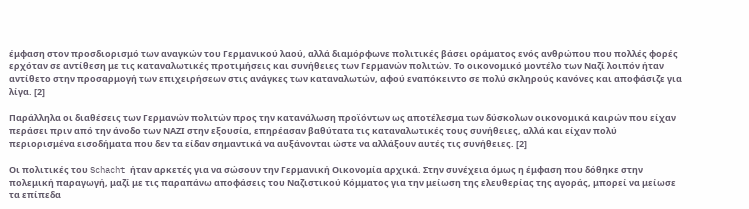έμφαση στον προσδιορισμό των αναγκών του Γερμανικού λαού, αλλά διαμόρφωνε πολιτικές βάσει οράματος ενός ανθρώπου που πολλές φορές ερχόταν σε αντίθεση με τις καταναλωτικές προτιμήσεις και συνήθειες των Γερμανών πολιτών. Το οικονομικό μοντέλο των Ναζί λοιπόν ήταν αντίθετο στην προσαρμογή των επιχειρήσεων στις ανάγκες των καταναλωτών, αφού εναπόκειντο σε πολύ σκληρούς κανόνες και αποφάσιζε για λίγα. [2]

Παράλληλα οι διαθέσεις των Γερμανών πολιτών προς την κατανάλωση προϊόντων ως αποτέλεσμα των δύσκολων οικονομικά καιρών που είχαν περάσει πριν από την άνοδο των ΝΑΖΙ στην εξουσία, επηρέασαν βαθύτατα τις καταναλωτικές τους συνήθειες, αλλά και είχαν πολύ περιορισμένα εισοδήματα που δεν τα είδαν σημαντικά να αυξάνονται ώστε να αλλάξουν αυτές τις συνήθειες. [2]

Οι πολιτικές του Schacht ήταν αρκετές για να σώσουν την Γερμανική Οικονομία αρχικά. Στην συνέχεια όμως η έμφαση που δόθηκε στην πολεμική παραγωγή, μαζί με τις παραπάνω αποφάσεις του Ναζιστικού Κόμματος για την μείωση της ελευθερίας της αγοράς, μπορεί να μείωσε τα επίπεδα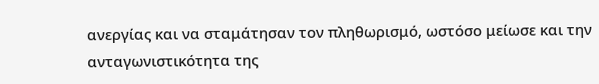ανεργίας και να σταμάτησαν τον πληθωρισμό, ωστόσο μείωσε και την ανταγωνιστικότητα της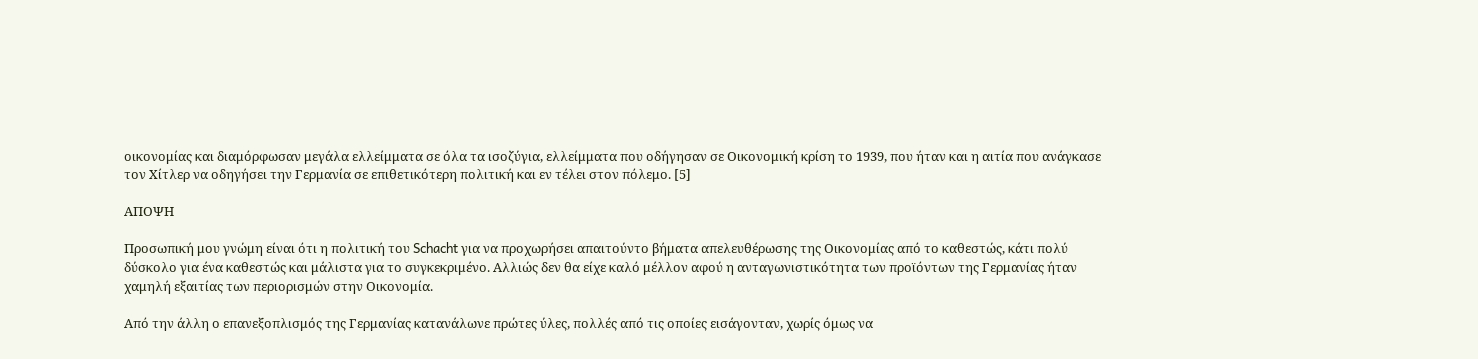οικονομίας και διαμόρφωσαν μεγάλα ελλείμματα σε όλα τα ισοζύγια, ελλείμματα που οδήγησαν σε Οικονομική κρίση το 1939, που ήταν και η αιτία που ανάγκασε τον Χίτλερ να οδηγήσει την Γερμανία σε επιθετικότερη πολιτική και εν τέλει στον πόλεμο. [5]

ΑΠΟΨΗ

Προσωπική μου γνώμη είναι ότι η πολιτική του Schacht για να προχωρήσει απαιτούντο βήματα απελευθέρωσης της Οικονομίας από το καθεστώς, κάτι πολύ δύσκολο για ένα καθεστώς και μάλιστα για το συγκεκριμένο. Αλλιώς δεν θα είχε καλό μέλλον αφού η ανταγωνιστικότητα των προϊόντων της Γερμανίας ήταν χαμηλή εξαιτίας των περιορισμών στην Οικονομία.

Από την άλλη ο επανεξοπλισμός της Γερμανίας κατανάλωνε πρώτες ύλες, πολλές από τις οποίες εισάγονταν, χωρίς όμως να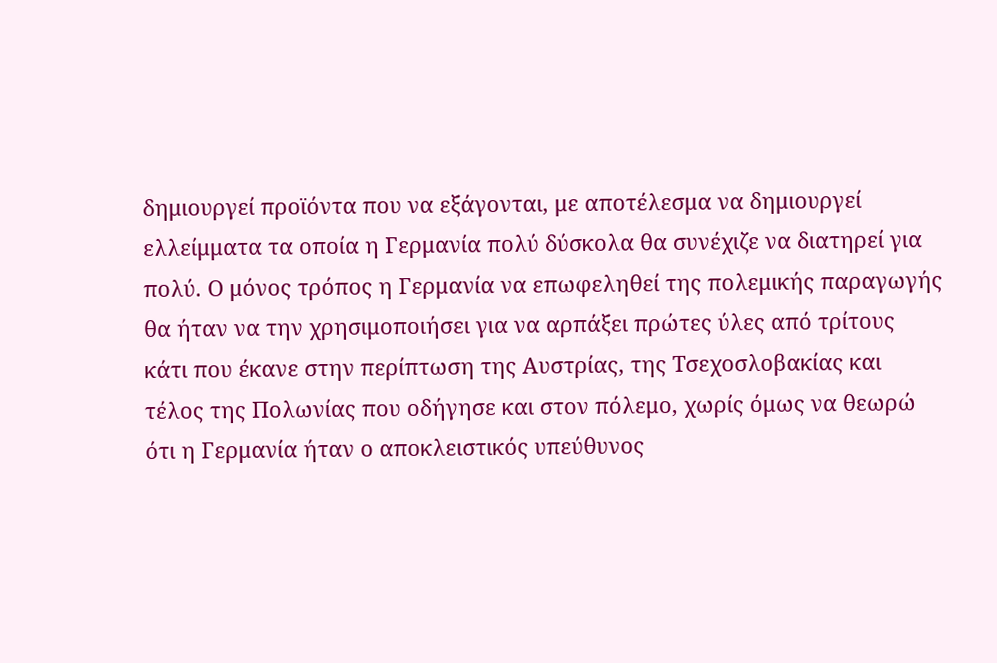δημιουργεί προϊόντα που να εξάγονται, με αποτέλεσμα να δημιουργεί ελλείμματα τα οποία η Γερμανία πολύ δύσκολα θα συνέχιζε να διατηρεί για πολύ. Ο μόνος τρόπος η Γερμανία να επωφεληθεί της πολεμικής παραγωγής θα ήταν να την χρησιμοποιήσει για να αρπάξει πρώτες ύλες από τρίτους κάτι που έκανε στην περίπτωση της Αυστρίας, της Τσεχοσλοβακίας και τέλος της Πολωνίας που οδήγησε και στον πόλεμο, χωρίς όμως να θεωρώ ότι η Γερμανία ήταν ο αποκλειστικός υπεύθυνος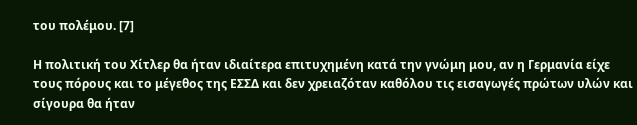του πολέμου. [7]

Η πολιτική του Χίτλερ θα ήταν ιδιαίτερα επιτυχημένη κατά την γνώμη μου, αν η Γερμανία είχε τους πόρους και το μέγεθος της ΕΣΣΔ και δεν χρειαζόταν καθόλου τις εισαγωγές πρώτων υλών και σίγουρα θα ήταν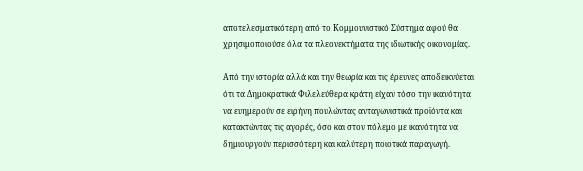αποτελεσματικότερη από το Κομμουνιστικό Σύστημα αφού θα χρησιμοποιούσε όλα τα πλεονεκτήματα της ιδιωτικής οικονομίας.

Από την ιστορία αλλά και την θεωρία και τις έρευνες αποδεικνύεται ότι τα Δημοκρατικά Φιλελεύθερα κράτη είχαν τόσο την ικανότητα να ευημερούν σε ειρήνη πουλώντας ανταγωνιστικά προϊόντα και κατακτώντας τις αγορές, όσο και στον πόλεμο με ικανότητα να δημιουργούν περισσότερη και καλύτερη ποιοτικά παραγωγή.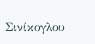Σινίκογλου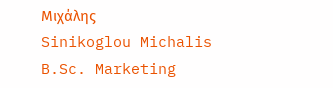Μιχάλης
Sinikoglou Michalis
B.Sc. Marketing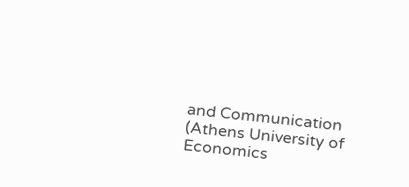and Communication (Athens University of Economics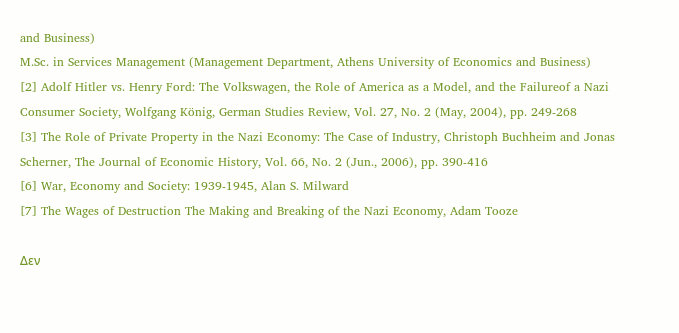and Business)
M.Sc. in Services Management (Management Department, Athens University of Economics and Business)
[2] Adolf Hitler vs. Henry Ford: The Volkswagen, the Role of America as a Model, and the Failureof a Nazi Consumer Society, Wolfgang König, German Studies Review, Vol. 27, No. 2 (May, 2004), pp. 249-268
[3] The Role of Private Property in the Nazi Economy: The Case of Industry, Christoph Buchheim and Jonas Scherner, The Journal of Economic History, Vol. 66, No. 2 (Jun., 2006), pp. 390-416
[6] War, Economy and Society: 1939-1945, Alan S. Milward
[7] The Wages of Destruction The Making and Breaking of the Nazi Economy, Adam Tooze

Δεν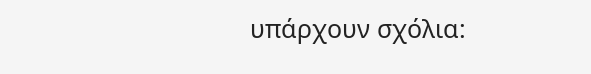υπάρχουν σχόλια: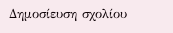Δημοσίευση σχολίου